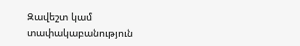Զավեշտ կամ տափակաբանություն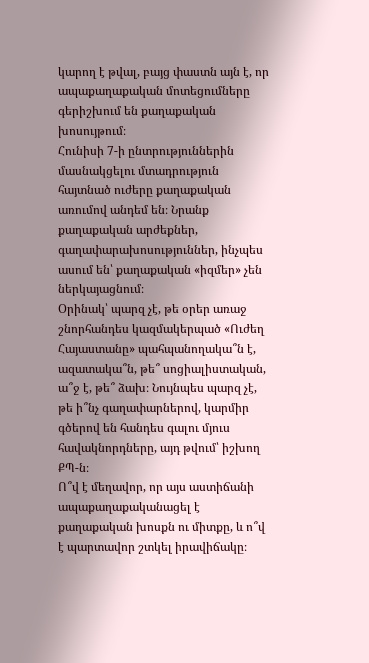կարող է թվալ, բայց փաստն այն է, որ ապաքաղաքական մոտեցումները գերիշխում են քաղաքական խոսույթում։
Հունիսի 7-ի ընտրություններին մասնակցելու մտադրություն հայտնած ուժերը քաղաքական առումով անդեմ են։ Նրանք քաղաքական արժեքներ, գաղափարախոսություններ, ինչպես ասում են՝ քաղաքական «իզմեր» չեն ներկայացնում։
Օրինակ՝ պարզ չէ, թե օրեր առաջ շնորհանդես կազմակերպած «Ուժեղ Հայաստանը» պահպանողակա՞ն է, ազատակա՞ն, թե՞ սոցիալիստական, ա՞ջ է, թե՞ ձախ։ Նույնպես պարզ չէ, թե ի՞նչ գաղափարներով, կարմիր գծերով են հանդես գալու մյուս հավակնորդները, այդ թվում՝ իշխող ՔՊ-ն։
Ո՞վ է մեղավոր, որ այս աստիճանի ապաքաղաքականացել է քաղաքական խոսքն ու միտքը, և ո՞վ է պարտավոր շտկել իրավիճակը։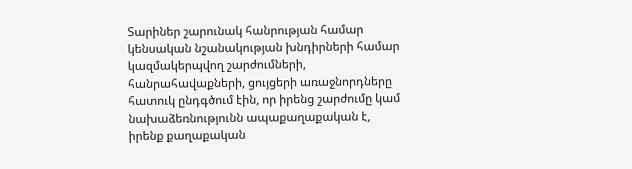Տարիներ շարունակ հանրության համար կենսական նշանակության խնդիրների համար կազմակերպվող շարժումների, հանրահավաքների, ցույցերի առաջնորդները հատուկ ընդգծում էին, որ իրենց շարժումը կամ նախաձեռնությունն ապաքաղաքական է, իրենք քաղաքական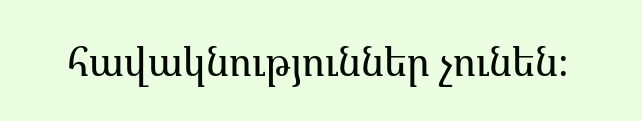հավակնություններ չունեն։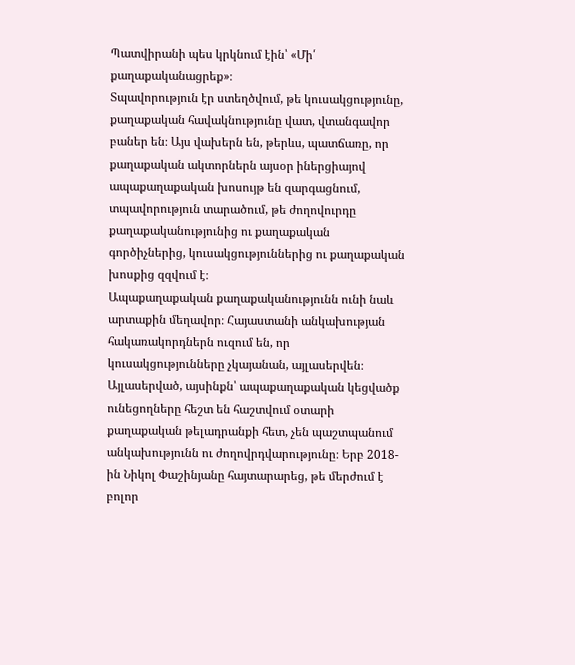Պատվիրանի պես կրկնում էին՝ «Մի՛ քաղաքականացրեք»։
Տպավորություն էր ստեղծվում, թե կուսակցությունը, քաղաքական հավակնությունը վատ, վտանգավոր բաներ են։ Այս վախերն են, թերևս, պատճառը, որ քաղաքական ակտորներն այսօր իներցիայով ապաքաղաքական խոսույթ են զարգացնում, տպավորություն տարածում, թե ժողովուրդը քաղաքականությունից ու քաղաքական գործիչներից, կուսակցություններից ու քաղաքական խոսքից զզվում է։
Ապաքաղաքական քաղաքականությունն ունի նաև արտաքին մեղավոր։ Հայաստանի անկախության հակառակորդներն ուզում են, որ կուսակցությունները չկայանան, այլասերվեն։
Այլասերված, այսինքն՝ ապաքաղաքական կեցվածք ունեցողները հեշտ են հաշտվում օտարի քաղաքական թելադրանքի հետ, չեն պաշտպանում անկախությունն ու ժողովրդվարությունը։ Երբ 2018-ին Նիկոլ Փաշինյանը հայտարարեց, թե մերժում է բոլոր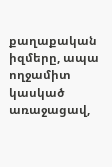քաղաքական իզմերը, ապա ողջամիտ կասկած առաջացավ,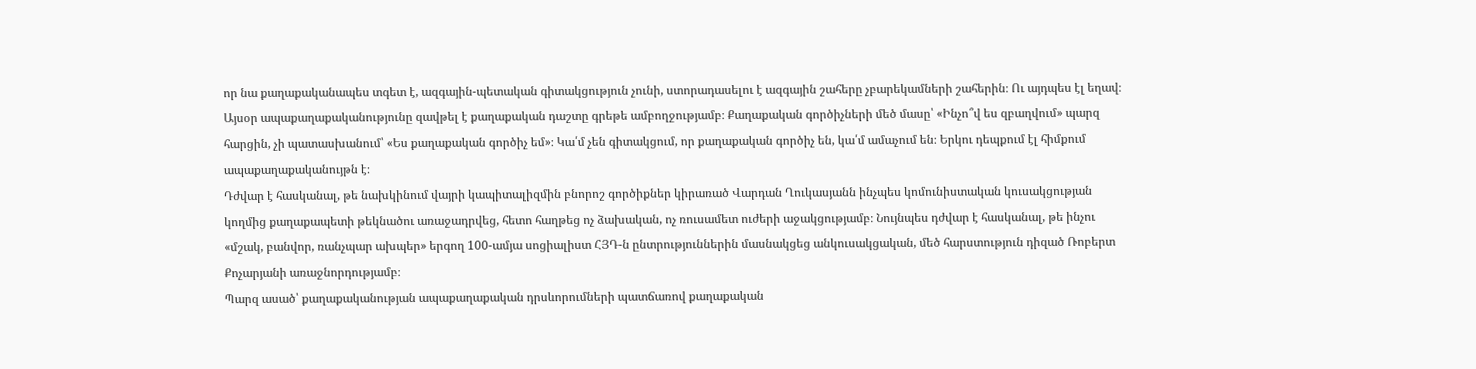որ նա քաղաքականապես տգետ է, ազգային-պետական գիտակցություն չունի, ստորադասելու է ազգային շահերը չբարեկամների շահերին։ Ու այդպես էլ եղավ։
Այսօր ապաքաղաքականությունը զավթել է քաղաքական դաշտը գրեթե ամբողջությամբ։ Քաղաքական գործիչների մեծ մասը՝ «Ինչո՞վ ես զբաղվում» պարզ հարցին, չի պատասխանում՝ «Ես քաղաքական գործիչ եմ»։ Կա՛մ չեն գիտակցում, որ քաղաքական գործիչ են, կա՛մ ամաչում են։ Երկու դեպքում էլ հիմքում ապաքաղաքականույթն է։
Դժվար է հասկանալ, թե նախկինում վայրի կապիտալիզմին բնորոշ գործիքներ կիրառած Վարդան Ղուկասյանն ինչպես կոմունիստական կուսակցության կողմից քաղաքապետի թեկնածու առաջադրվեց, հետո հաղթեց ոչ ձախական, ոչ ռուսամետ ուժերի աջակցությամբ։ Նույնպես դժվար է հասկանալ, թե ինչու «մշակ, բանվոր, ռանչպար ախպեր» երգող 100-ամյա սոցիալիստ ՀՅԴ-ն ընտրություններին մասնակցեց անկուսակցական, մեծ հարստություն դիզած Ռոբերտ Քոչարյանի առաջնորդությամբ։
Պարզ ասած՝ քաղաքականության ապաքաղաքական դրսևորումների պատճառով քաղաքական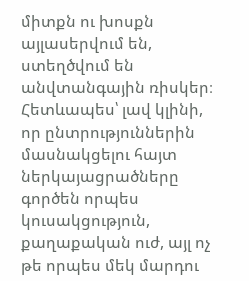միտքն ու խոսքն այլասերվում են, ստեղծվում են անվտանգային ռիսկեր։ Հետևապես՝ լավ կլինի, որ ընտրություններին մասնակցելու հայտ ներկայացրածները գործեն որպես կուսակցություն, քաղաքական ուժ, այլ ոչ թե որպես մեկ մարդու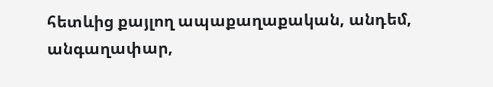հետևից քայլող ապաքաղաքական, անդեմ, անգաղափար,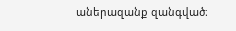աներազանք զանգված։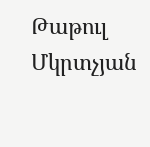Թաթուլ Մկրտչյան